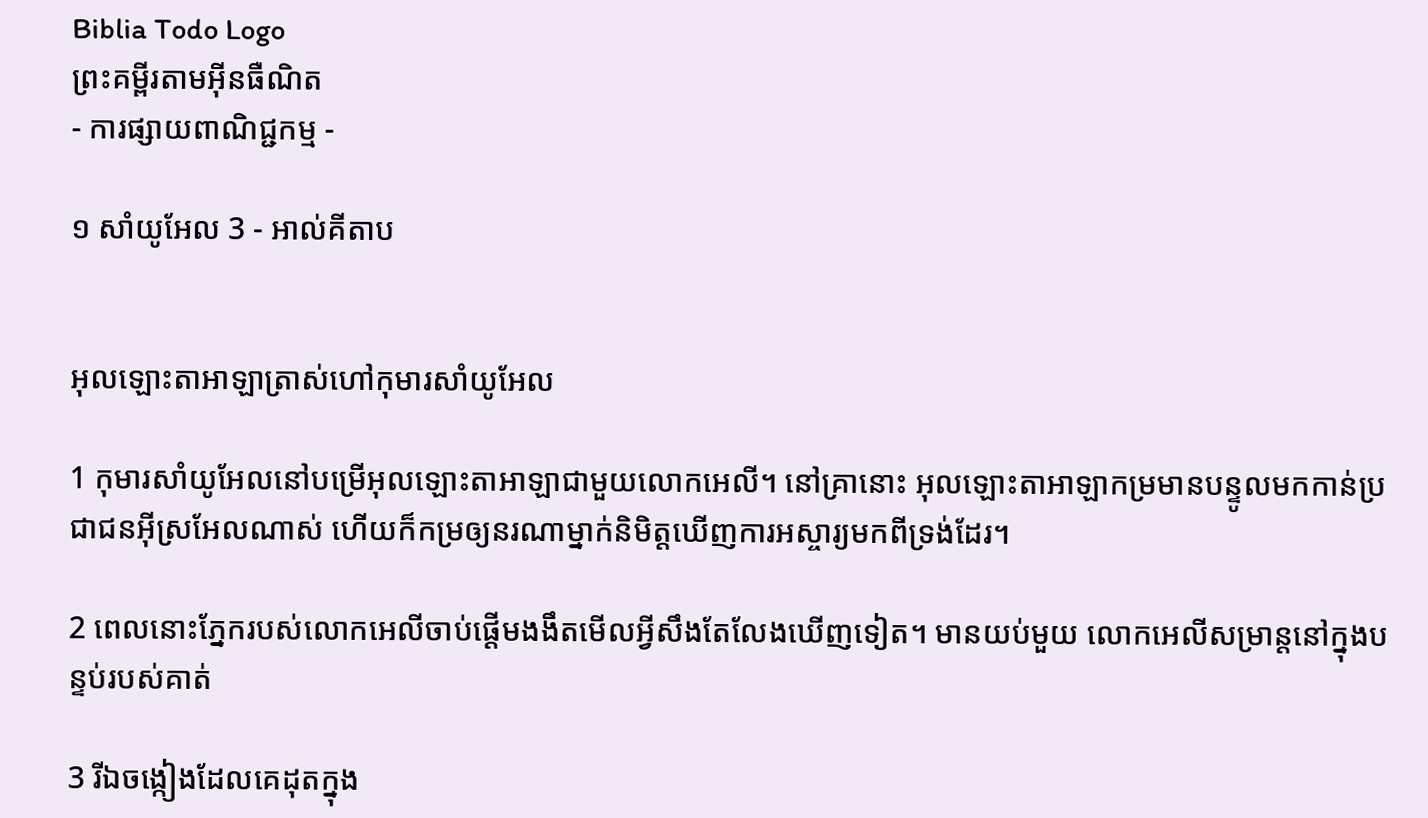Biblia Todo Logo
ព្រះគម្ពីរតាមអ៊ីនធឺណិត
- ការផ្សាយពាណិជ្ជកម្ម -

១ សាំ‌យូ‌អែល 3 - អាល់គីតាប


អុលឡោះ‌តាអាឡាត្រាស់ហៅកុមារសាំយូ‌អែល

1 កុមារសាំយូ‌អែលនៅបម្រើអុលឡោះ‌តាអាឡាជាមួយលោកអេលី។ នៅគ្រានោះ អុលឡោះ‌តាអាឡាកម្រមានបន្ទូលមកកាន់ប្រជា‌ជនអ៊ីស្រ‌អែលណាស់ ហើយក៏កម្រឲ្យនរណាម្នាក់និមិត្តឃើញការអស្ចារ្យមកពីទ្រង់ដែរ។

2 ពេលនោះភ្នែករបស់លោកអេលីចាប់ផ្តើមងងឹតមើលអ្វីសឹងតែលែងឃើញទៀត។ មានយប់មួយ លោកអេលីសម្រាន្តនៅក្នុងបន្ទប់របស់គាត់

3 រីឯចង្កៀងដែលគេដុតក្នុង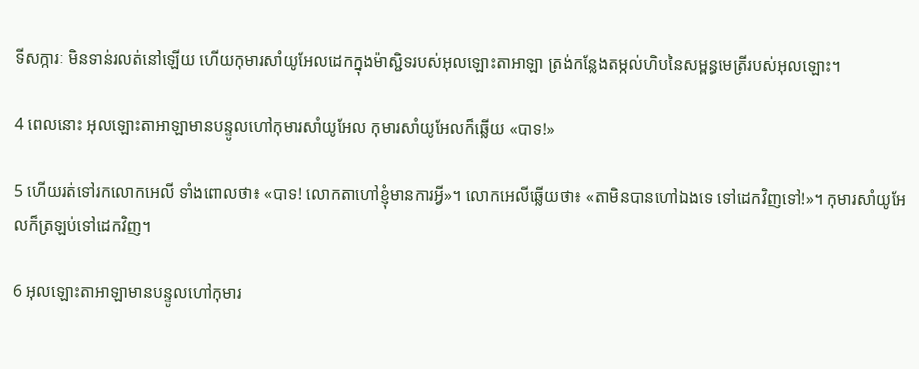ទីសក្ការៈ មិនទាន់រលត់នៅឡើយ ហើយកុមារសាំយូ‌អែលដេកក្នុងម៉ាស្ជិទរបស់អុលឡោះ‌តាអាឡា ត្រង់កន្លែងតម្កល់ហិបនៃសម្ពន្ធ‌មេត្រីរបស់អុលឡោះ។

4 ពេលនោះ អុលឡោះ‌តាអាឡាមានបន្ទូលហៅកុមារសាំយូ‌អែល កុមារសាំយូ‌អែលក៏ឆ្លើយ «បាទ!»

5 ហើយរត់ទៅរកលោកអេលី ទាំងពោលថា៖ «បាទ! លោកតាហៅខ្ញុំមានការអ្វី»។ លោកអេលីឆ្លើយថា៖ «តាមិនបានហៅឯងទេ ទៅដេកវិញទៅ!»។ កុមារសាំយូ‌អែលក៏ត្រឡប់ទៅដេកវិញ។

6 អុលឡោះ‌តាអាឡាមានបន្ទូលហៅកុមារ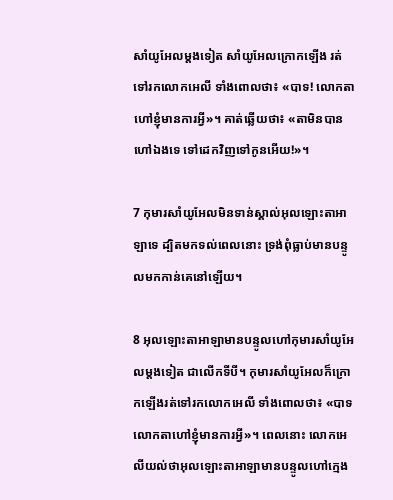សាំយូ‌អែលម្តងទៀត សាំយូ‌អែលក្រោកឡើង រត់ទៅរកលោកអេលី ទាំងពោលថា៖ «បាទ! លោកតាហៅខ្ញុំមានការអ្វី»។ គាត់ឆ្លើយថា៖ «តាមិនបានហៅឯងទេ ទៅដេកវិញទៅកូនអើយ!»។

7 កុមារសាំយូ‌អែលមិនទាន់ស្គាល់អុលឡោះ‌តាអាឡាទេ ដ្បិតមកទល់ពេលនោះ ទ្រង់ពុំធ្លាប់មានបន្ទូលមកកាន់គេនៅឡើយ។

8 អុលឡោះ‌តាអាឡាមានបន្ទូលហៅកុមារសាំយូ‌អែលម្តងទៀត ជាលើកទីបី។ កុមារសាំយូ‌អែលក៏ក្រោកឡើងរត់ទៅរកលោកអេលី ទាំងពោលថា៖ «បាទលោកតាហៅខ្ញុំមានការអ្វី»។ ពេលនោះ លោកអេលីយល់ថាអុលឡោះ‌តាអាឡាមានបន្ទូលហៅក្មេង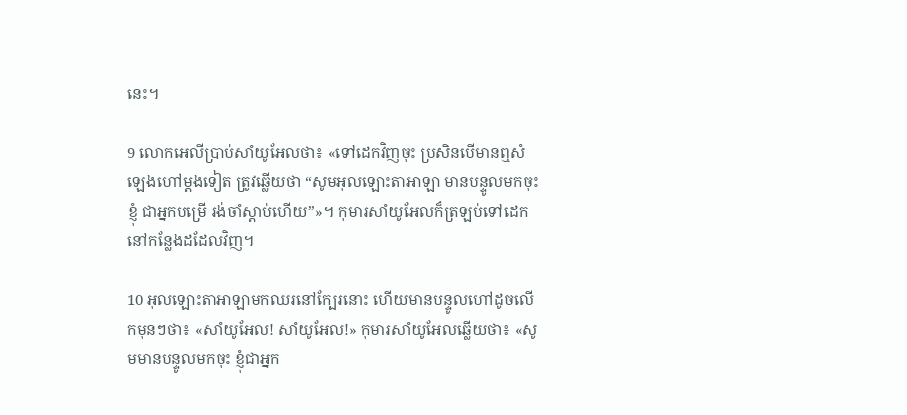នេះ។

9 លោកអេលីប្រាប់សាំយូ‌អែលថា៖ «ទៅដេកវិញចុះ ប្រសិនបើមានឮសំឡេងហៅម្តងទៀត ត្រូវឆ្លើយថា “សូមអុលឡោះ‌តាអាឡា មានបន្ទូលមកចុះ ខ្ញុំ ជាអ្នកបម្រើ រង់ចាំស្តាប់ហើយ”»។ កុមារសាំយូ‌អែលក៏ត្រឡប់ទៅដេកនៅកន្លែងដដែលវិញ។

10 អុលឡោះ‌តាអាឡាមកឈរនៅក្បែរនោះ ហើយមានបន្ទូលហៅដូចលើកមុនៗថា៖ «សាំយូ‌អែល! សាំយូ‌អែល!» កុមារសាំយូ‌អែលឆ្លើយថា៖ «សូមមានបន្ទូលមកចុះ ខ្ញុំជាអ្នក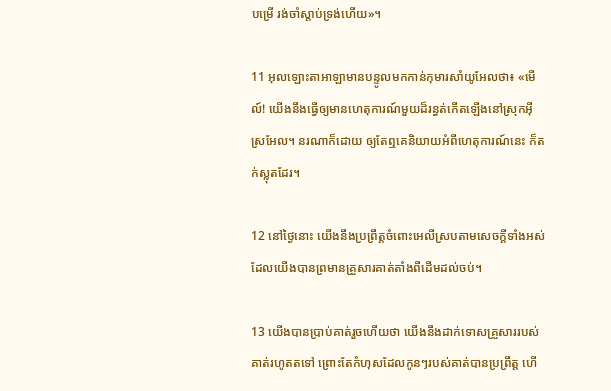បម្រើ រង់ចាំស្តាប់ទ្រង់ហើយ»។

11 អុលឡោះ‌តាអាឡាមានបន្ទូលមកកាន់កុមារសាំយូ‌អែលថា៖ «មើល៍! យើងនឹងធ្វើឲ្យមានហេតុ‌ការណ៍មួយដ៏រន្ធត់កើតឡើងនៅស្រុកអ៊ីស្រ‌អែល។ នរណាក៏ដោយ ឲ្យតែឮគេនិយាយអំពីហេតុ‌ការណ៍នេះ ក៏តក់‌ស្លុតដែរ។

12 នៅថ្ងៃនោះ យើងនឹងប្រព្រឹត្តចំពោះអេលីស្របតាមសេចក្តីទាំងអស់ ដែលយើងបានព្រមានគ្រួសារគាត់តាំងពីដើមដល់ចប់។

13 យើងបានប្រាប់គាត់រួចហើយថា យើងនឹងដាក់ទោសគ្រួសាររបស់គាត់រហូតតទៅ ព្រោះតែកំហុសដែលកូនៗរបស់គាត់បានប្រព្រឹត្ត ហើ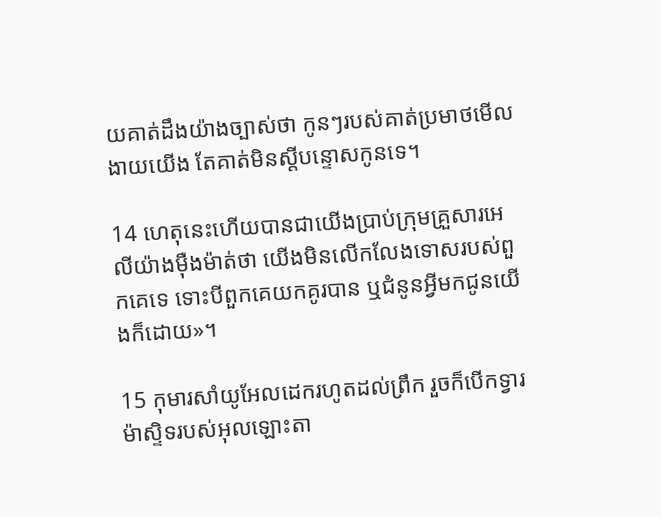យគាត់ដឹងយ៉ាងច្បាស់ថា កូនៗរបស់គាត់ប្រមាថមើលងាយយើង តែគាត់មិនស្តីបន្ទោសកូនទេ។

14 ហេតុនេះហើយបានជាយើងប្រាប់ក្រុមគ្រួសារអេលីយ៉ាងម៉ឺង‌ម៉ាត់ថា យើងមិនលើកលែងទោសរបស់ពួកគេទេ ទោះបីពួកគេយកគូរបាន ឬជំនូនអ្វីមកជូនយើងក៏ដោយ»។

15 កុមារសាំយូ‌អែលដេករហូតដល់ព្រឹក រួចក៏បើកទ្វារ‌ម៉ាស្ទិទរបស់អុលឡោះ‌តា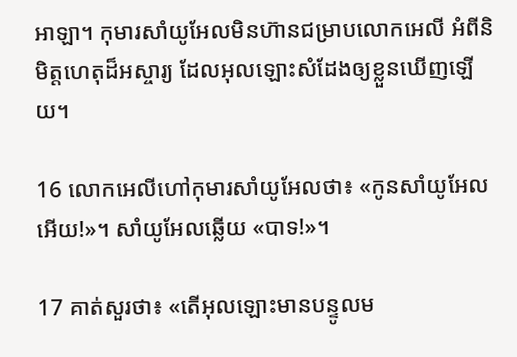អាឡា។ កុមារសាំយូ‌អែលមិនហ៊ានជម្រាបលោកអេលី អំពីនិមិត្តហេតុដ៏អស្ចារ្យ ដែលអុលឡោះសំដែងឲ្យខ្លួនឃើញឡើយ។

16 លោកអេលីហៅកុមារសាំយូ‌អែលថា៖ «កូនសាំយូ‌អែលអើយ!»។ សាំយូ‌អែលឆ្លើយ «បាទ!»។

17 គាត់សួរថា៖ «តើអុលឡោះមានបន្ទូលម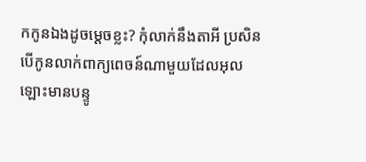កកូនឯងដូចម្តេចខ្លះ? កុំលាក់នឹងតាអី ប្រសិនបើកូនលាក់ពាក្យពេចន៍ណាមួយដែលអុលឡោះមានបន្ទូ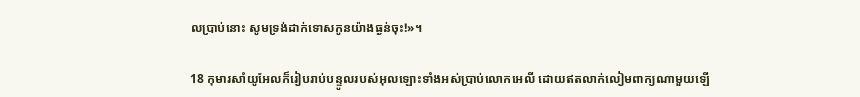លប្រាប់នោះ សូមទ្រង់ដាក់ទោសកូនយ៉ាងធ្ងន់ចុះ!»។

18 កុមារសាំយូ‌អែលក៏រៀបរាប់បន្ទូលរបស់អុលឡោះទាំងអស់ប្រាប់លោកអេលី ដោយឥតលាក់លៀមពាក្យណាមួយឡើ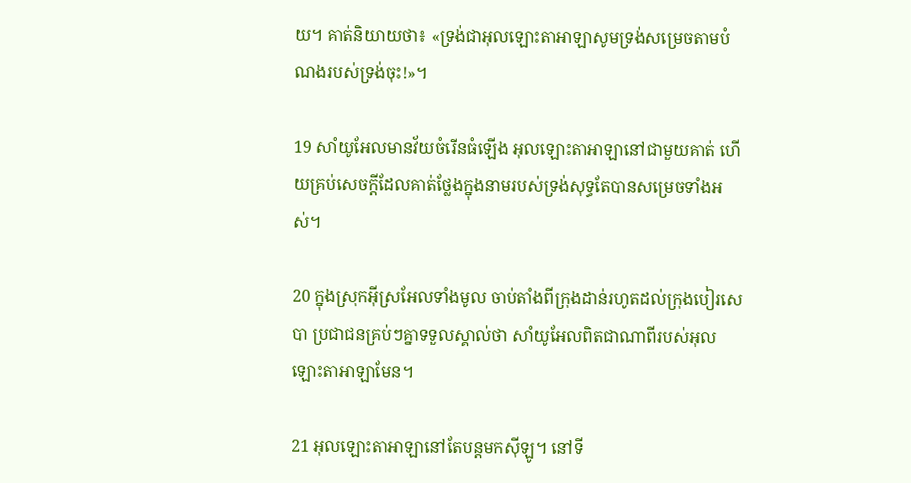យ។ គាត់និយាយថា៖ «ទ្រង់ជាអុលឡោះ‌តាអាឡាសូមទ្រង់សម្រេចតាមបំណងរបស់ទ្រង់ចុះ!»។

19 សាំយូ‌អែលមានវ័យចំរើនធំឡើង អុលឡោះ‌តាអាឡានៅជាមួយគាត់ ហើយគ្រប់សេចក្តីដែលគាត់ថ្លែងក្នុងនាមរបស់ទ្រង់សុទ្ធតែបានសម្រេចទាំងអស់។

20 ក្នុងស្រុកអ៊ីស្រ‌អែលទាំងមូល ចាប់តាំងពីក្រុងដាន់រហូតដល់ក្រុងបៀរ‌សេបា ប្រជា‌ជនគ្រប់ៗគ្នាទទួលស្គាល់ថា សាំយូ‌អែលពិតជាណាពីរបស់អុលឡោះ‌តាអាឡាមែន។

21 អុលឡោះ‌តាអាឡានៅតែបន្តមកស៊ីឡូ។ នៅទី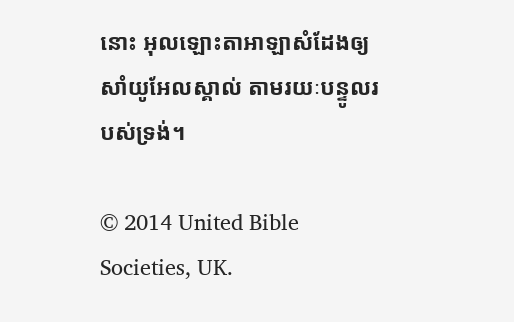នោះ អុលឡោះ‌តាអាឡាសំដែងឲ្យសាំយូ‌អែលស្គាល់ តាមរយៈបន្ទូលរបស់ទ្រង់។

© 2014 United Bible Societies, UK.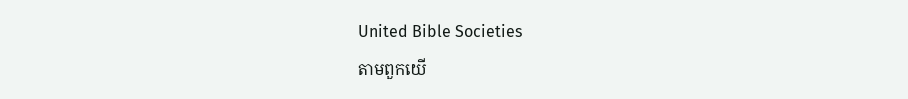United Bible Societies
តាមពួកយើ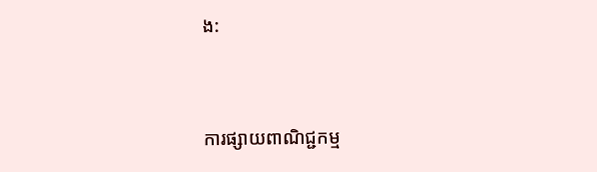ង:



ការផ្សាយពាណិជ្ជកម្ម